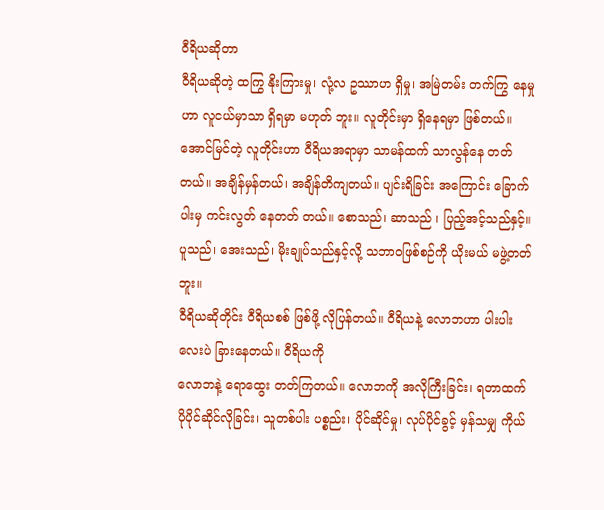ဝီရိယဆိုတာ
ဝီရိယဆိုတဲ့ ထကြွ နိုးကြားမှု၊ လုံ့လ ဥဿာဟ ရှိမှု၊ အမြဲတမ်း တက်ကြွ နေမှုဟာ လူငယ်မှာသာ ရှိရမှာ မဟုတ် ဘူး။ လူတိုင်းမှာ ရှိနေရမှာ ဖြစ်တယ်။ အောင်မြင်တဲ့ လူတိုင်းဟာ ဝီရိယအရာမှာ သာမန်ထက် သာလွန်နေ တတ်တယ်။ အချိန်မှန်တယ်၊ အချိန်တိကျတယ်။ ပျင်းရိခြင်း အကြောင်း ခြောက်ပါးမှ ကင်းလွတ် နေတတ် တယ်။ စောသည်၊ ဆာသည် ၊ ပြည့်အင့်သည်နှင့်။ ပူသည်၊ အေးသည်၊ မိုးချုပ်သည်နှင့်လို့ သဘာဝဖြစ်စဉ်ကို ယိုးမယ် မဖွဲ့တတ်ဘူး။
ဝီရိယဆိုတိုင်း ဝီရိယစစ် ဖြစ်ဖို့ လိုပြန်တယ်။ ဝီရိယနဲ့ လောဘဟာ ပါးပါးလေးပဲ ခြားနေတယ်။ ဝီရိယကို
လောဘနဲ့ ရောထွေး တတ်ကြတယ်။ လောဘကို အလိုကြီးခြင်း၊ ရတာထက် ပိုပိုင်ဆိုင်လိုခြင်း၊ သူတစ်ပါး ပစ္စည်း၊ ပိုင်ဆိုင်မှု၊ လုပ်ပိုင်ခွင့် မှန်သမျှ ကိုယ်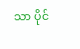သာ ပိုင်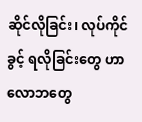ဆိုင်လိုခြင်း၊ လုပ်ကိုင်ခွင့် ရလိုခြင်းတွေ ဟာ လောဘတွေ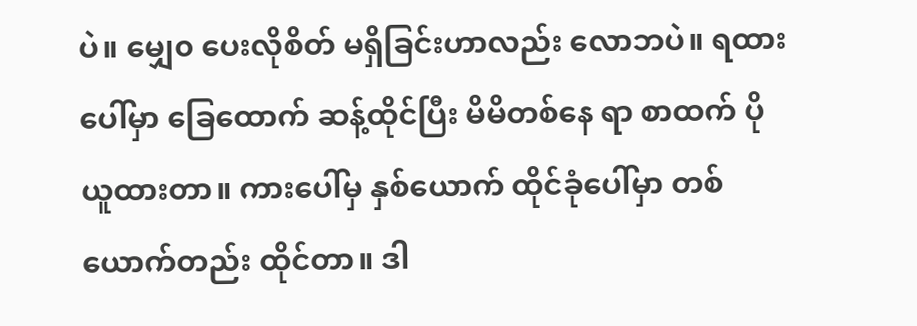ပဲ။ မျှေ၀ ပေးလိုစိတ် မရှိခြင်းဟာလည်း လောဘပဲ။ ရထားပေါ်မှာ ခြေထောက် ဆန့်ထိုင်ပြီး မိမိတစ်နေ ရာ စာထက် ပိုယူထားတာ။ ကားပေါ်မှ နှစ်ယောက် ထိုင်ခုံပေါ်မှာ တစ်ယောက်တည်း ထိုင်တာ။ ဒါ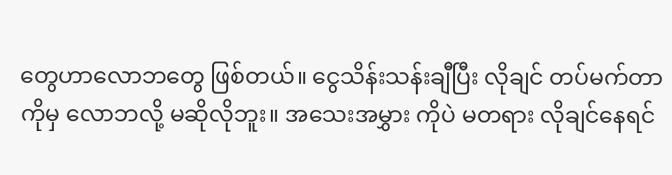တွေဟာလောဘတွေ ဖြစ်တယ်။ ငွေသိန်းသန်းချီပြီး လိုချင် တပ်မက်တာကိုမှ လောဘလို့ မဆိုလိုဘူး။ အသေးအမွှား ကိုပဲ မတရား လိုချင်နေရင်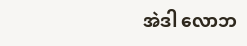အဲဒါ လောဘ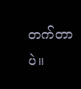တက်တာပဲ။